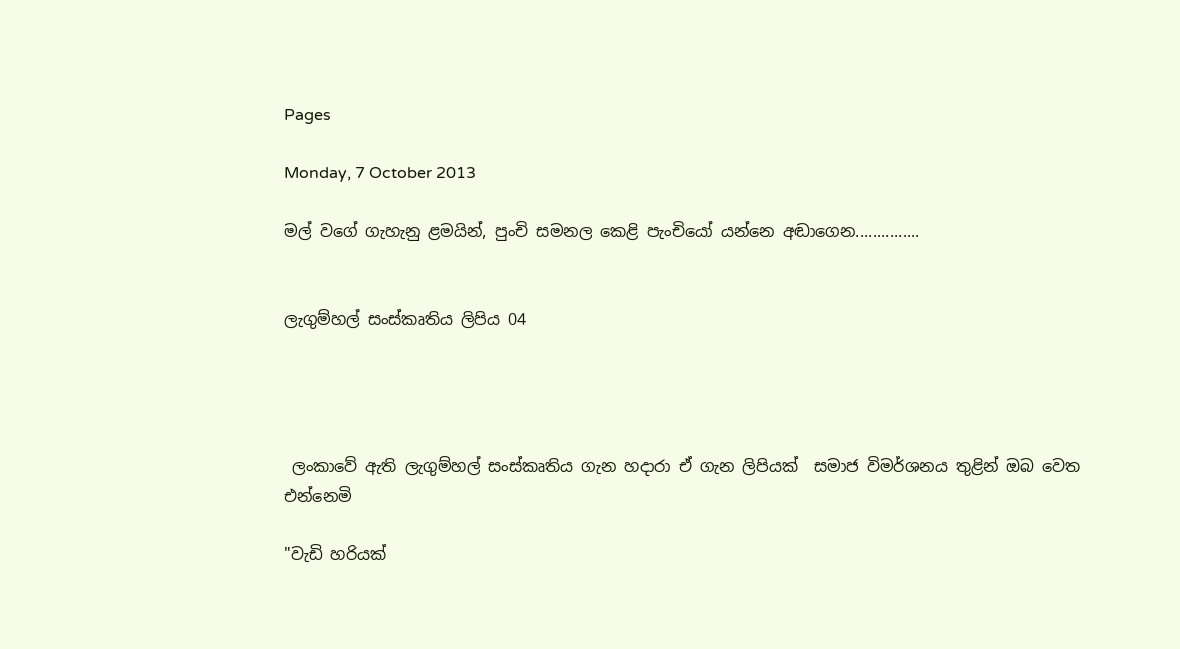Pages

Monday, 7 October 2013

මල් වගේ ගැහැනු ළමයින්, පුංචි සමනල කෙළි පැංචියෝ යන්නෙ අඬාගෙන...............


ලැගුම්හල් සංස්‌කෘතිය ලිපිය 04




 ලංකාවේ ඇති ලැගුම්හල් සංස්‌කෘතිය ගැන හදාරා ඒ ගැන ලිපියක්‌  සමාජ විමර්ශනය තුළින් ඔබ වෙත එන්නෙමි

"වැඩි හරියක්‌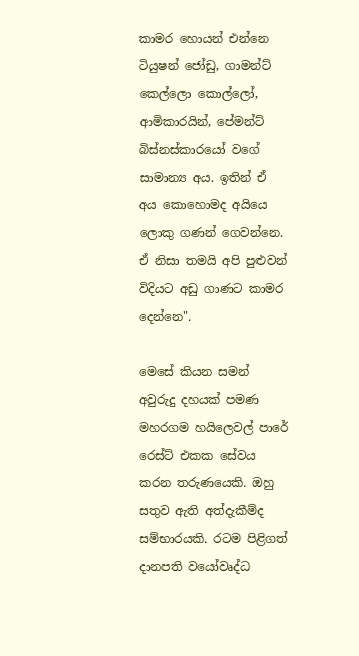කාමර හොයන් එන්නෙ ටියුෂන් ජෝඩු, ගාමන්ට්‌ කෙල්ලො කොල්ලෝ, ආමිකාරයින්, පේමන්ට්‌ බිස්‌නස්‌කාරයෝ වගේ සාමාන්‍ය අය. ඉතින් ඒ අය කොහොමද අයියෙ ලොකු ගණන් ගෙවන්නෙ. ඒ නිසා තමයි අපි පුළුවන් විදියට අඩු ගාණට කාමර දෙන්නෙ".

මෙසේ කියන සමන් අවුරුදු දහයක්‌ පමණ මහරගම හයිලෙවල් පාරේ රෙස්‌ට්‌ එකක සේවය කරන තරුණයෙකි. ඔහු සතුව ඇති අත්දැකීම්ද සම්භාරයකි. රටම පිළිගත් දානපති වයෝවෘද්ධ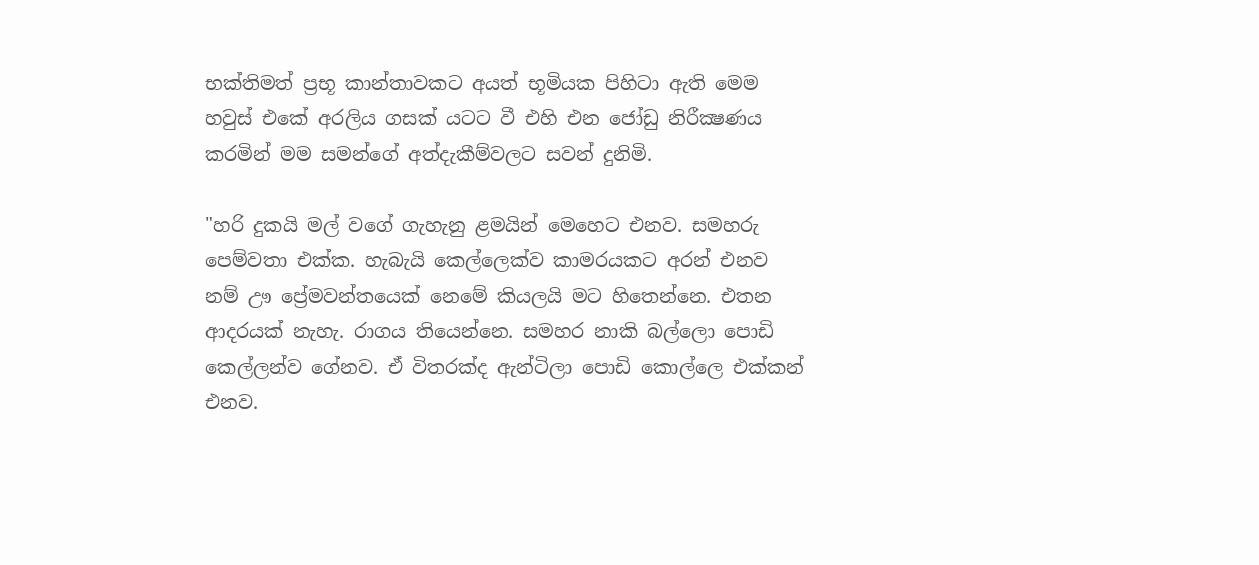භක්‌තිමත් ප්‍රභූ කාන්තාවකට අයත් භූමියක පිහිටා ඇති මෙම හවුස්‌ එකේ අරලිය ගසක්‌ යටට වී එහි එන ජෝඩු නිරීක්‍ෂණය කරමින් මම සමන්ගේ අත්දැකීම්වලට සවන් දුනිමි.

"හරි දුකයි මල් වගේ ගැහැනු ළමයින් මෙහෙට එනව. සමහරු පෙම්වතා එක්‌ක. හැබැයි කෙල්ලෙක්‌ව කාමරයකට අරන් එනව නම් ඌ ප්‍රේමවන්තයෙක්‌ නෙමේ කියලයි මට හිතෙන්නෙ. එතන ආදරයක්‌ නැහැ. රාගය තියෙන්නෙ. සමහර නාකි බල්ලො පොඩි කෙල්ලන්ව ගේනව. ඒ විතරක්‌ද ඇන්ටිලා පොඩි කොල්ලෙ එක්‌කන් එනව.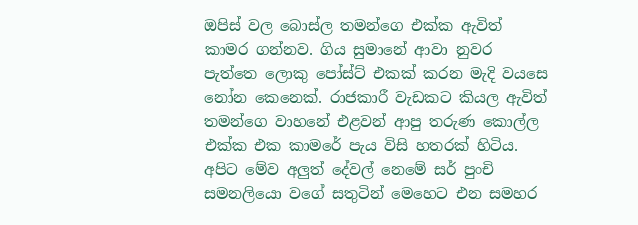ඔපිස්‌ වල බොස්‌ල තමන්ගෙ එක්‌ක ඇවිත් කාමර ගන්නව. ගිය සුමානේ ආවා නුවර පැත්තෙ ලොකු පෝස්‌ට්‌ එකක්‌ කරන මැදි වයසෙ නෝන කෙනෙක්‌. රාජකාරී වැඩකට කියල ඇවිත් තමන්ගෙ වාහනේ එළවන් ආපු තරුණ කොල්ල එක්‌ක එක කාමරේ පැය විසි හතරක්‌ හිටිය. අපිට මේව අලුත් දේවල් නෙමේ සර් පුංචි සමනලියො වගේ සතුටින් මෙහෙට එන සමහර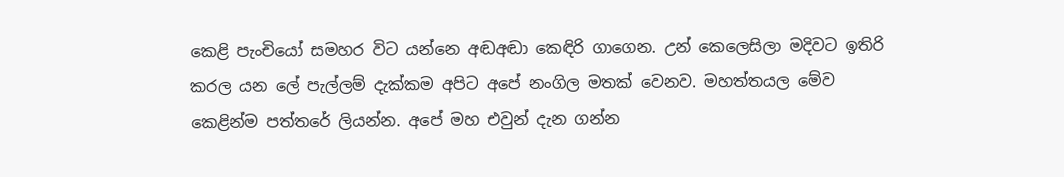කෙළි පැංචියෝ සමහර විට යන්නෙ අඬඅඬා කෙඳිරි ගාගෙන. උන් කෙලෙසිලා මදිවට ඉතිරි කරල යන ලේ පැල්ලම් දැක්‌කම අපිට අපේ නංගිල මතක්‌ වෙනව. මහත්තයල මේව කෙළින්ම පත්තරේ ලියන්න. අපේ මහ එවුන් දැන ගන්න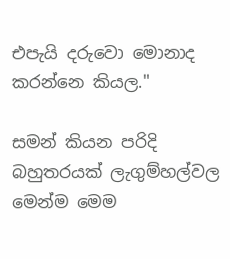එපැයි දරුවො මොනාද කරන්නෙ කියල."

සමන් කියන පරිදි බහුතරයක්‌ ලැගුම්හල්වල මෙන්ම මෙම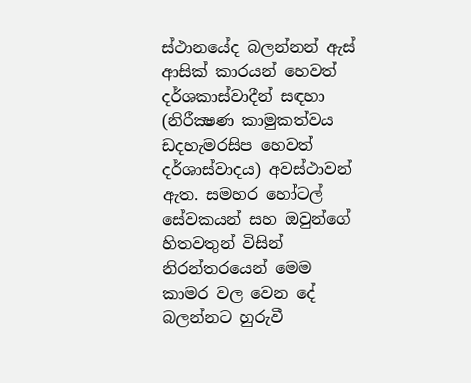ස්‌ථානයේද බලන්නන් ඇස්‌ ආසික්‌ කාරයන් හෙවත් දර්ශකාස්‌වාදීන් සඳහා (නිරීක්‍ෂණ කාමුකත්වය ඩදහැමරසිප හෙවත් දර්ශාස්‌වාදය) අවස්‌ථාවන් ඇත. සමහර හෝටල් සේවකයන් සහ ඔවුන්ගේ හිතවතුන් විසින් නිරන්තරයෙන් මෙම කාමර වල වෙන දේ බලන්නට හුරුවී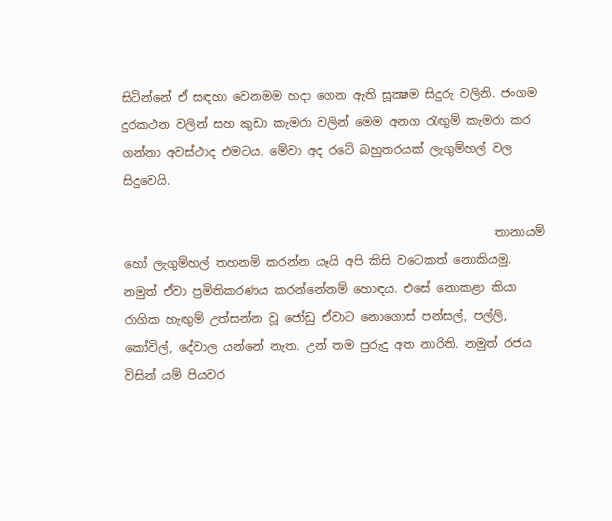සිටින්නේ ඒ සඳහා වෙනමම හදා ගෙන ඇති සූක්‍ෂම සිදුරු වලිනි. ජංගම දුරකථන වලින් සහ කුඩා කැමරා වලින් මෙම අනග රැඟුම් කැමරා කර ගන්නා අවස්‌ථාද එමටය. මේවා අද රටේ බහුතරයක්‌ ලැගුම්හල් වල සිදුවෙයි.

                                                              තානායම් හෝ ලැගුම්හල් තහනම් කරන්න යෑයි අපි කිසි වටෙකත් නොකියමු. නමුත් ඒවා ප්‍රමිතිකරණය කරන්නේනම් හොඳය. එසේ නොකළා කියා රාගික හැඟුම් උත්සන්න වූ ජෝඩු ඒවාට නොගොස්‌ පන්සල්, පල්ලි, කෝවිල්, දේවාල යන්නේ නැත. උන් තම පුරුදු අත නාරිති. නමුත් රජය විසින් යම් පියවර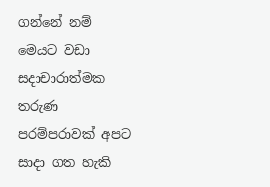ගන්නේ නම් මෙයට වඩා සදාචාරාත්මක තරුණ පරම්පරාවක්‌ අපට සාදා ගත හැකි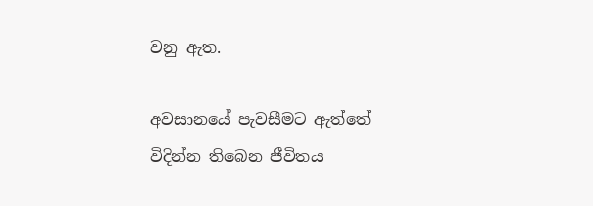වනු ඇත.

අවසානයේ පැවසීමට ඇත්තේ විදින්න තිබෙන ජීවිතය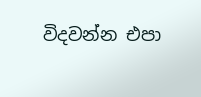විදවන්න එපා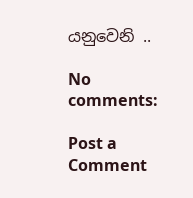යනුවෙනි ..

No comments:

Post a Comment